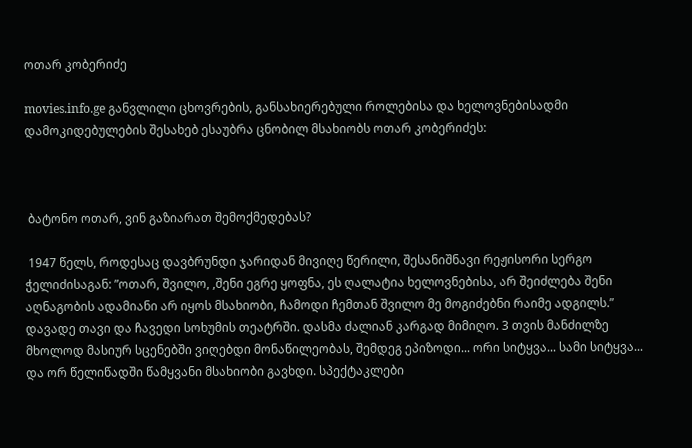ოთარ კობერიძე

movies.info.ge განვლილი ცხოვრების, განსახიერებული როლებისა და ხელოვნებისადმი დამოკიდებულების შესახებ ესაუბრა ცნობილ მსახიობს ოთარ კობერიძეს:



 ბატონო ოთარ, ვინ გაზიარათ შემოქმედებას?

 1947 წელს, როდესაც დავბრუნდი ჯარიდან მივიღე წერილი, შესანიშნავი რეჟისორი სერგო ჭელიძისაგან: ”ოთარ, შვილო, ,შენი ეგრე ყოფნა, ეს ღალატია ხელოვნებისა, არ შეიძლება შენი აღნაგობის ადამიანი არ იყოს მსახიობი, ჩამოდი ჩემთან შვილო მე მოგიძებნი რაიმე ადგილს.” დავადე თავი და ჩავედი სოხუმის თეატრში. დასმა ძალიან კარგად მიმიღო. 3 თვის მანძილზე მხოლოდ მასიურ სცენებში ვიღებდი მონაწილეობას, შემდეგ ეპიზოდი... ორი სიტყვა... სამი სიტყვა... და ორ წელიწადში წამყვანი მსახიობი გავხდი. სპექტაკლები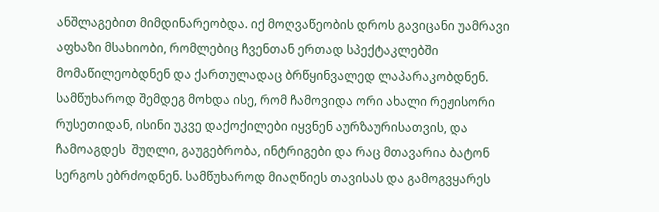ანშლაგებით მიმდინარეობდა. იქ მოღვაწეობის დროს გავიცანი უამრავი აფხაზი მსახიობი, რომლებიც ჩვენთან ერთად სპექტაკლებში მომაწილეობდნენ და ქართულადაც ბრწყინვალედ ლაპარაკობდნენ. სამწუხაროდ შემდეგ მოხდა ისე, რომ ჩამოვიდა ორი ახალი რეჟისორი რუსეთიდან, ისინი უკვე დაქოქილები იყვნენ აურზაურისათვის, და ჩამოაგდეს  შუღლი, გაუგებრობა, ინტრიგები და რაც მთავარია ბატონ სერგოს ებრძოდნენ. სამწუხაროდ მიაღწიეს თავისას და გამოგვყარეს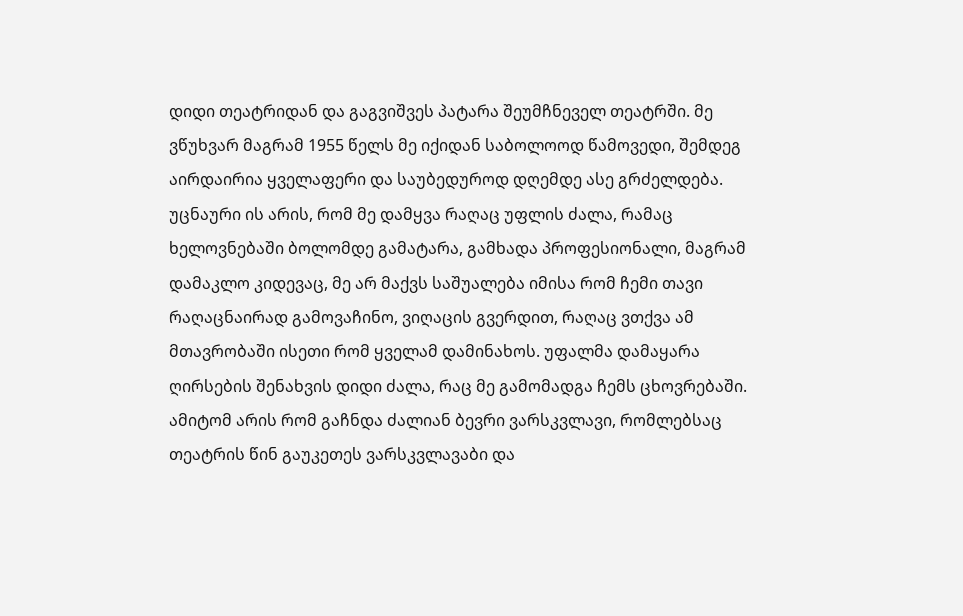დიდი თეატრიდან და გაგვიშვეს პატარა შეუმჩნეველ თეატრში. მე ვწუხვარ მაგრამ 1955 წელს მე იქიდან საბოლოოდ წამოვედი, შემდეგ აირდაირია ყველაფერი და საუბედუროდ დღემდე ასე გრძელდება. უცნაური ის არის, რომ მე დამყვა რაღაც უფლის ძალა, რამაც ხელოვნებაში ბოლომდე გამატარა, გამხადა პროფესიონალი, მაგრამ დამაკლო კიდევაც, მე არ მაქვს საშუალება იმისა რომ ჩემი თავი რაღაცნაირად გამოვაჩინო, ვიღაცის გვერდით, რაღაც ვთქვა ამ მთავრობაში ისეთი რომ ყველამ დამინახოს. უფალმა დამაყარა ღირსების შენახვის დიდი ძალა, რაც მე გამომადგა ჩემს ცხოვრებაში.  ამიტომ არის რომ გაჩნდა ძალიან ბევრი ვარსკვლავი, რომლებსაც თეატრის წინ გაუკეთეს ვარსკვლავაბი და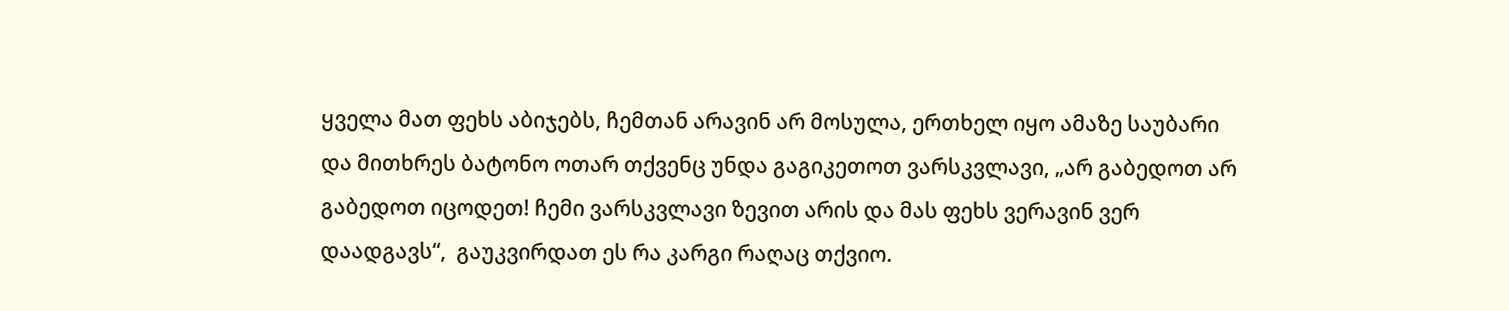ყველა მათ ფეხს აბიჯებს, ჩემთან არავინ არ მოსულა, ერთხელ იყო ამაზე საუბარი და მითხრეს ბატონო ოთარ თქვენც უნდა გაგიკეთოთ ვარსკვლავი, „არ გაბედოთ არ გაბედოთ იცოდეთ! ჩემი ვარსკვლავი ზევით არის და მას ფეხს ვერავინ ვერ დაადგავს“,  გაუკვირდათ ეს რა კარგი რაღაც თქვიო.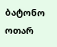ბატონო ოთარ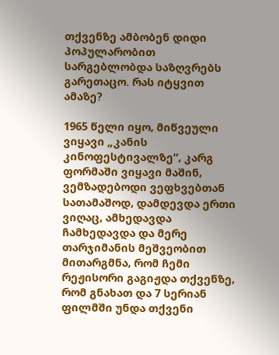თქვენზე ამბობენ დიდი პოპულარობით სარგებლობდა საზღვრებს გარეთაცო. რას იტყვით ამაზე?

1965 წელი იყო, მიწვეული ვიყავი „კანის კინოფესტივალზე“, კარგ ფორმაში ვიყავი მაშინ, ვემზადებოდი ვეფხვებთან სათამაშოდ, დამდევდა ერთი ვიღაც, ამხედავდა ჩამხედავდა და მერე თარჯიმანის მეშვეობით მითარგმნა, რომ ჩემი რეჟისორი გაგიჟდა თქვენზე, რომ გნახათ და 7 სერიან ფილმში უნდა თქვენი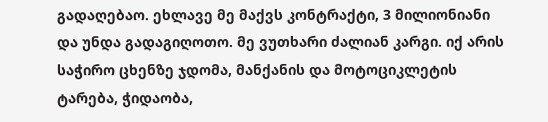გადაღებაო. ეხლავე მე მაქვს კონტრაქტი, 3 მილიონიანი  და უნდა გადაგიღოთო. მე ვუთხარი ძალიან კარგი. იქ არის საჭირო ცხენზე ჯდომა, მანქანის და მოტოციკლეტის ტარება, ჭიდაობა,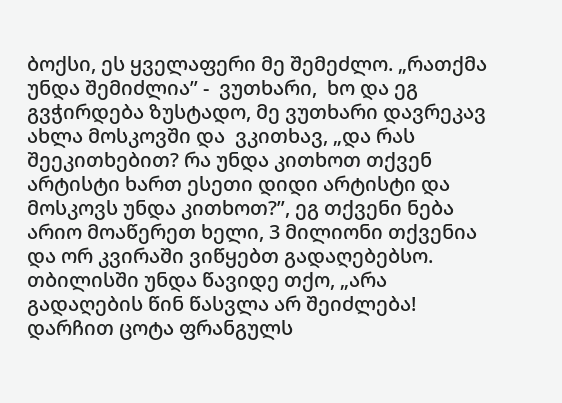ბოქსი, ეს ყველაფერი მე შემეძლო. „რათქმა უნდა შემიძლია” -  ვუთხარი,  ხო და ეგ გვჭირდება ზუსტადო, მე ვუთხარი დავრეკავ  ახლა მოსკოვში და  ვკითხავ, „და რას შეეკითხებით? რა უნდა კითხოთ თქვენ არტისტი ხართ ესეთი დიდი არტისტი და მოსკოვს უნდა კითხოთ?”, ეგ თქვენი ნება არიო მოაწერეთ ხელი, 3 მილიონი თქვენია და ორ კვირაში ვიწყებთ გადაღებებსო. თბილისში უნდა წავიდე თქო, „არა გადაღების წინ წასვლა არ შეიძლება! დარჩით ცოტა ფრანგულს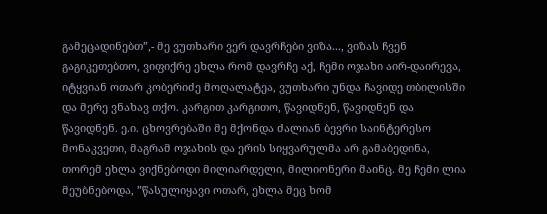გამეცადინებთ”,- მე ვუთხარი ვერ დავრჩები ვიზა..., ვიზას ჩვენ გაგიკეთებთო, ვიფიქრე ეხლა რომ დავრჩე აქ, ჩემი ოჯახი აირ-დაირევა, იტყვიან ოთარ კობერიძე მოღალატეა, ვუთხარი უნდა ჩავიდე თბილისში და მერე ვნახავ თქო. კარგით კარგითო, წავიდნენ, წავიდნენ და წავიდნენ. ე.ი. ცხოვრებაში მე მქონდა ძალიან ბევრი საინტერესო მონაკვეთი, მაგრამ ოჯახის და ერის სიყვარულმა არ გამაბედინა, თორემ ეხლა ვიქნებოდი მილიარდელი, მილიონერი მაინც. მე ჩემი ლია მეუბნებოდა, ”წასულიყავი ოთარ, ეხლა მეც ხომ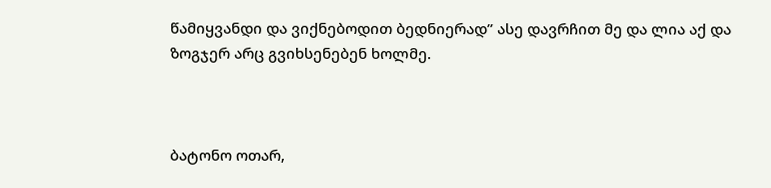წამიყვანდი და ვიქნებოდით ბედნიერად” ასე დავრჩით მე და ლია აქ და ზოგჯერ არც გვიხსენებენ ხოლმე.



ბატონო ოთარ,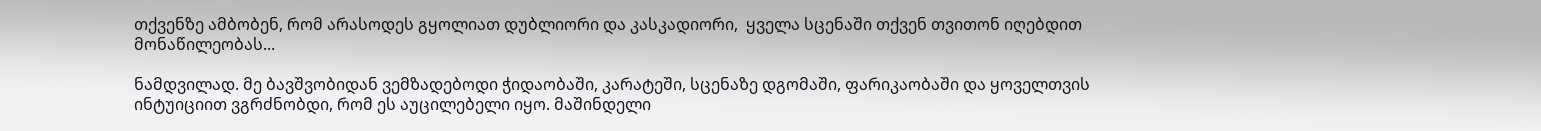თქვენზე ამბობენ, რომ არასოდეს გყოლიათ დუბლიორი და კასკადიორი,  ყველა სცენაში თქვენ თვითონ იღებდით მონაწილეობას...

ნამდვილად. მე ბავშვობიდან ვემზადებოდი ჭიდაობაში, კარატეში, სცენაზე დგომაში, ფარიკაობაში და ყოველთვის ინტუიციით ვგრძნობდი, რომ ეს აუცილებელი იყო. მაშინდელი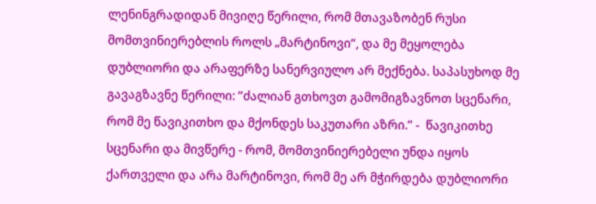ლენინგრადიდან მივიღე წერილი, რომ მთავაზობენ რუსი მომთვინიერებლის როლს „მარტინოვი“, და მე მეყოლება დუბლიორი და არაფერზე სანერვიულო არ მექნება. საპასუხოდ მე გავაგზავნე წერილი: ”ძალიან გთხოვთ გამომიგზავნოთ სცენარი, რომ მე წავიკითხო და მქონდეს საკუთარი აზრი.” -  წავიკითხე სცენარი და მივწერე - რომ, მომთვინიერებელი უნდა იყოს ქართველი და არა მარტინოვი, რომ მე არ მჭირდება დუბლიორი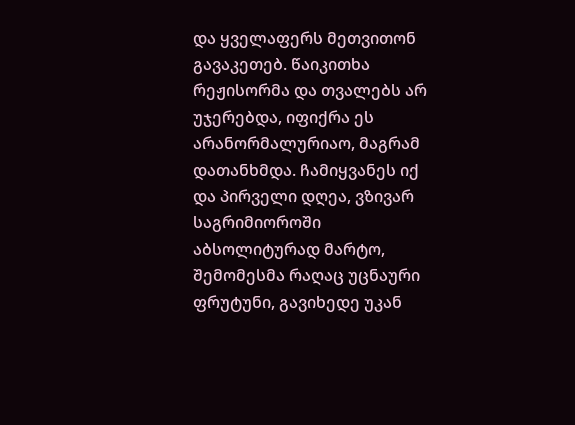და ყველაფერს მეთვითონ გავაკეთებ. წაიკითხა რეჟისორმა და თვალებს არ უჯერებდა, იფიქრა ეს არანორმალურიაო, მაგრამ დათანხმდა. ჩამიყვანეს იქ და პირველი დღეა, ვზივარ საგრიმიოროში აბსოლიტურად მარტო, შემომესმა რაღაც უცნაური ფრუტუნი, გავიხედე უკან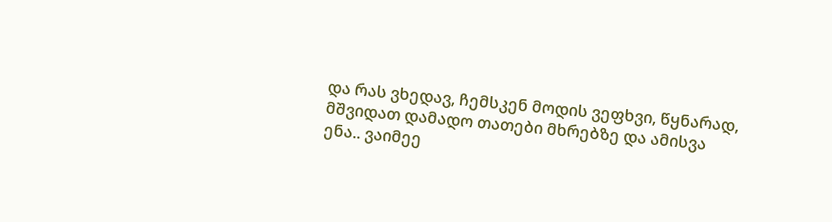და რას ვხედავ, ჩემსკენ მოდის ვეფხვი, წყნარად, მშვიდათ დამადო თათები მხრებზე და ამისვა ენა.. ვაიმეე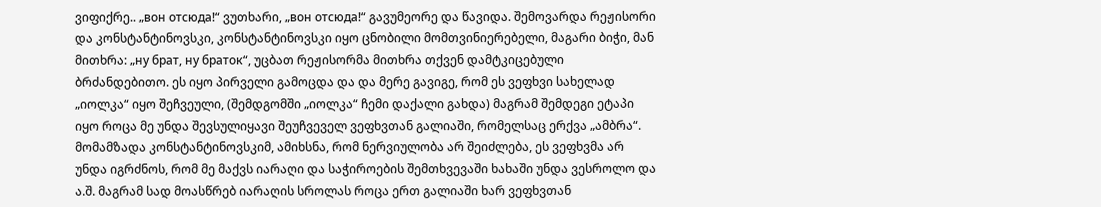ვიფიქრე.. „вон отсюда!“ ვუთხარი, „вон отсюда!“ გავუმეორე და წავიდა. შემოვარდა რეჟისორი და კონსტანტინოვსკი, კონსტანტინოვსკი იყო ცნობილი მომთვინიერებელი, მაგარი ბიჭი, მან მითხრა: „ну брат, ну браток“, უცბათ რეჟისორმა მითხრა თქვენ დამტკიცებული ბრძანდებითო. ეს იყო პირველი გამოცდა და და მერე გავიგე, რომ ეს ვეფხვი სახელად „იოლკა“ იყო შეჩვეული, (შემდგომში „იოლკა“ ჩემი დაქალი გახდა) მაგრამ შემდეგი ეტაპი იყო როცა მე უნდა შევსულიყავი შეუჩვეველ ვეფხვთან გალიაში, რომელსაც ერქვა „ამბრა“. მომამზადა კონსტანტინოვსკიმ, ამიხსნა, რომ ნერვიულობა არ შეიძლება, ეს ვეფხვმა არ უნდა იგრძნოს, რომ მე მაქვს იარაღი და საჭიროების შემთხვევაში ხახაში უნდა ვესროლო და ა.შ. მაგრამ სად მოასწრებ იარაღის სროლას როცა ერთ გალიაში ხარ ვეფხვთან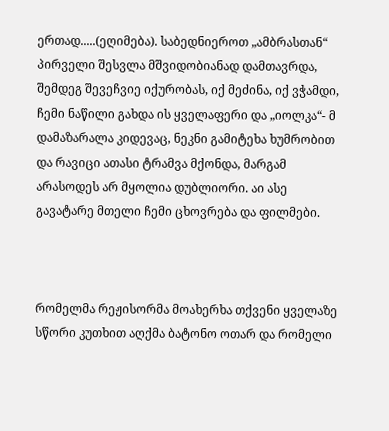ერთად.....(ეღიმება). საბედნიეროთ „ამბრასთან“ პირველი შესვლა მშვიდობიანად დამთავრდა, შემდეგ შევეჩვიე იქურობას, იქ მეძინა, იქ ვჭამდი, ჩემი ნაწილი გახდა ის ყველაფერი და „იოლკა“- მ დამაზარალა კიდევაც, ნეკნი გამიტეხა ხუმრობით და რავიცი ათასი ტრამვა მქონდა, მარგამ არასოდეს არ მყოლია დუბლიორი. აი ასე გავატარე მთელი ჩემი ცხოვრება და ფილმები.



რომელმა რეჟისორმა მოახერხა თქვენი ყველაზე სწორი კუთხით აღქმა ბატონო ოთარ და რომელი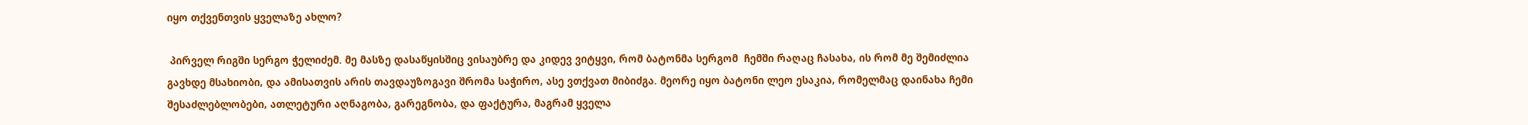იყო თქვენთვის ყველაზე ახლო?

 პირველ რიგში სერგო ჭელიძემ. მე მასზე დასაწყისშიც ვისაუბრე და კიდევ ვიტყვი, რომ ბატონმა სერგომ  ჩემში რაღაც ჩასახა, ის რომ მე შემიძლია გავხდე მსახიობი, და ამისათვის არის თავდაუზოგავი შრომა საჭირო, ასე ვთქვათ მიბიძგა. მეორე იყო ბატონი ლეო ესაკია, რომელმაც დაინახა ჩემი შესაძლებლობები, ათლეტური აღნაგობა, გარეგნობა, და ფაქტურა, მაგრამ ყველა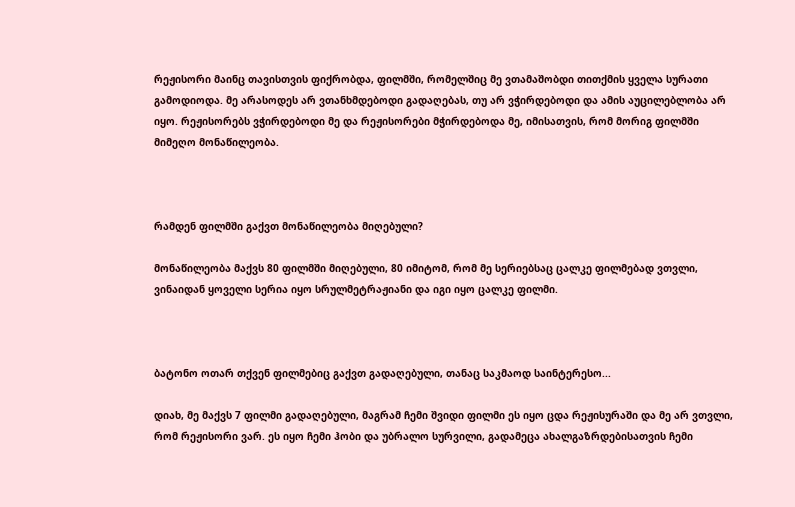რეჟისორი მაინც თავისთვის ფიქრობდა, ფილმში, რომელშიც მე ვთამაშობდი თითქმის ყველა სურათი გამოდიოდა. მე არასოდეს არ ვთანხმდებოდი გადაღებას, თუ არ ვჭირდებოდი და ამის აუცილებლობა არ იყო. რეჟისორებს ვჭირდებოდი მე და რეჟისორები მჭირდებოდა მე, იმისათვის, რომ მორიგ ფილმში მიმეღო მონაწილეობა.



რამდენ ფილმში გაქვთ მონაწილეობა მიღებული?

მონაწილეობა მაქვს 80 ფილმში მიღებული, 80 იმიტომ, რომ მე სერიებსაც ცალკე ფილმებად ვთვლი, ვინაიდან ყოველი სერია იყო სრულმეტრაჟიანი და იგი იყო ცალკე ფილმი.



ბატონო ოთარ თქვენ ფილმებიც გაქვთ გადაღებული, თანაც საკმაოდ საინტერესო...

დიახ, მე მაქვს 7 ფილმი გადაღებული, მაგრამ ჩემი შვიდი ფილმი ეს იყო ცდა რეჟისურაში და მე არ ვთვლი, რომ რეჟისორი ვარ. ეს იყო ჩემი ჰობი და უბრალო სურვილი, გადამეცა ახალგაზრდებისათვის ჩემი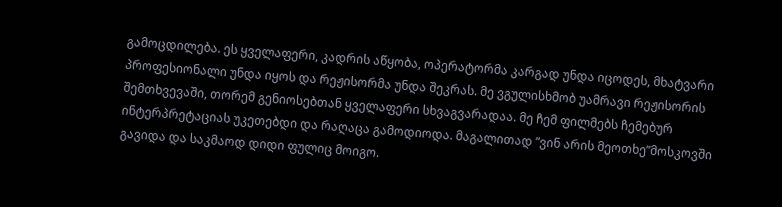გამოცდილება. ეს ყველაფერი, კადრის აწყობა, ოპერატორმა კარგად უნდა იცოდეს, მხატვარი პროფესიონალი უნდა იყოს და რეჟისორმა უნდა შეკრას. მე ვგულისხმობ უამრავი რეჟისორის შემთხვევაში, თორემ გენიოსებთან ყველაფერი სხვაგვარადაა. მე ჩემ ფილმებს ჩემებურ ინტერპრეტაციას უკეთებდი და რაღაცა გამოდიოდა. მაგალითად ”ვინ არის მეოთხე”მოსკოვში გავიდა და საკმაოდ დიდი ფულიც მოიგო.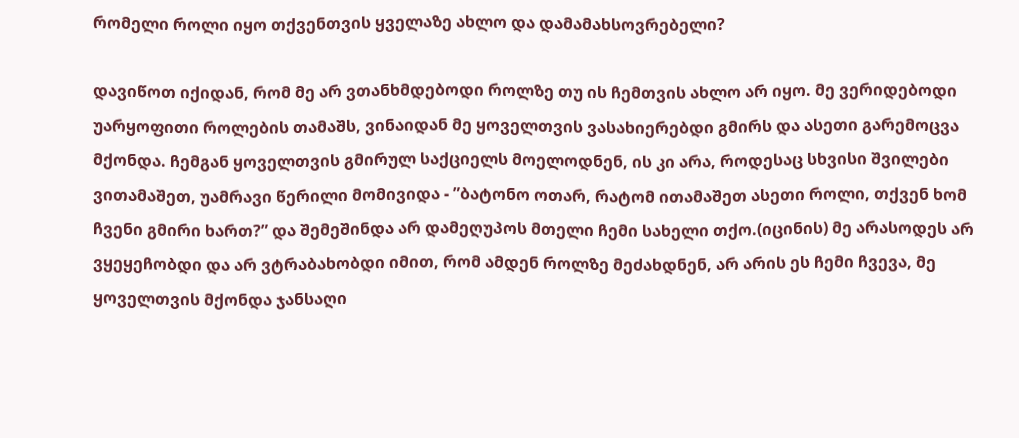რომელი როლი იყო თქვენთვის ყველაზე ახლო და დამამახსოვრებელი?

დავიწოთ იქიდან, რომ მე არ ვთანხმდებოდი როლზე თუ ის ჩემთვის ახლო არ იყო. მე ვერიდებოდი უარყოფითი როლების თამაშს, ვინაიდან მე ყოველთვის ვასახიერებდი გმირს და ასეთი გარემოცვა მქონდა. ჩემგან ყოველთვის გმირულ საქციელს მოელოდნენ, ის კი არა, როდესაც სხვისი შვილები ვითამაშეთ, უამრავი წერილი მომივიდა - ”ბატონო ოთარ, რატომ ითამაშეთ ასეთი როლი, თქვენ ხომ ჩვენი გმირი ხართ?” და შემეშინდა არ დამეღუპოს მთელი ჩემი სახელი თქო.(იცინის) მე არასოდეს არ ვყეყეჩობდი და არ ვტრაბახობდი იმით, რომ ამდენ როლზე მეძახდნენ, არ არის ეს ჩემი ჩვევა, მე ყოველთვის მქონდა ჯანსაღი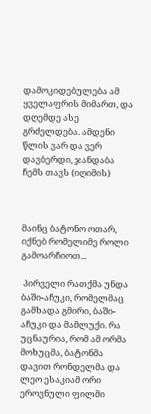დამოკიდებულება ამ ყველაფრის მიმართ, და დღემდე ასე გრძელდება. ამდენი წლის ვარ და ვერ დავბერდი, ჯანდაბა ჩემს თავს (იღიმის)



მაინც ბატონო ოთარ, იქნებ რომელიმე როლი გამოარჩიოთ...

 პირველი რათქმა უნდა ბაში-აჩუკი, რომელმაც გამხადა გმირი, ბაში-აჩუკი და მამლუქი. რა უცნაურია, რომ ამ ორმა მოხუცმა, ბატონმა დავით რონდელმა და ლეო ესაკიამ ორი ეროვნული ფილმი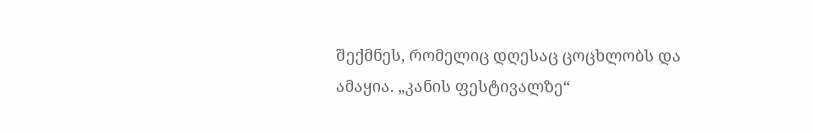შექმნეს, რომელიც დღესაც ცოცხლობს და ამაყია. „კანის ფესტივალზე“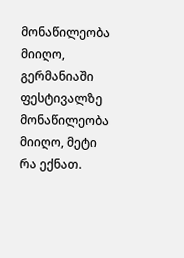მონაწილეობა მიიღო, გერმანიაში ფესტივალზე მონაწილეობა მიიღო, მეტი რა ექნათ.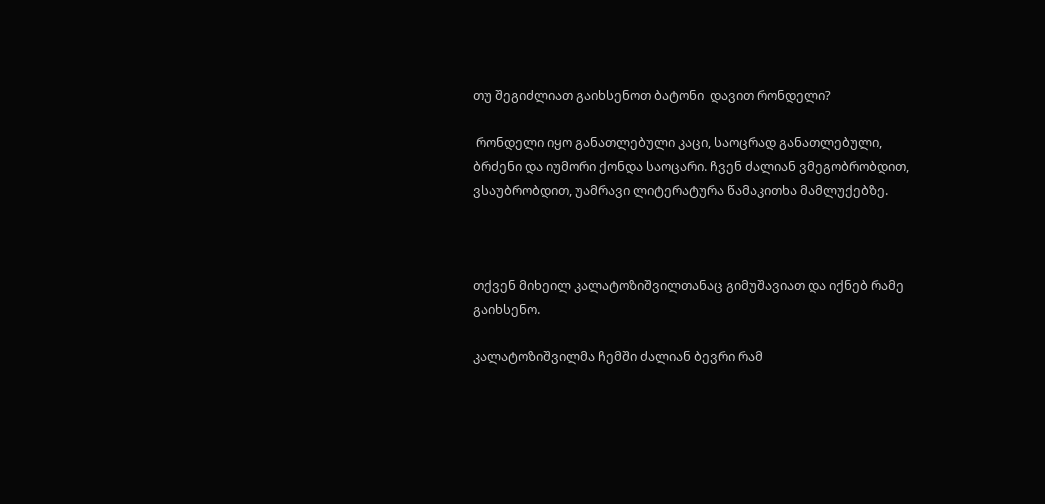თუ შეგიძლიათ გაიხსენოთ ბატონი  დავით რონდელი?

 რონდელი იყო განათლებული კაცი, საოცრად განათლებული, ბრძენი და იუმორი ქონდა საოცარი. ჩვენ ძალიან ვმეგობრობდით, ვსაუბრობდით, უამრავი ლიტერატურა წამაკითხა მამლუქებზე.



თქვენ მიხეილ კალატოზიშვილთანაც გიმუშავიათ და იქნებ რამე გაიხსენო.

კალატოზიშვილმა ჩემში ძალიან ბევრი რამ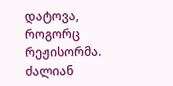დატოვა, როგორც რეჟისორმა. ძალიან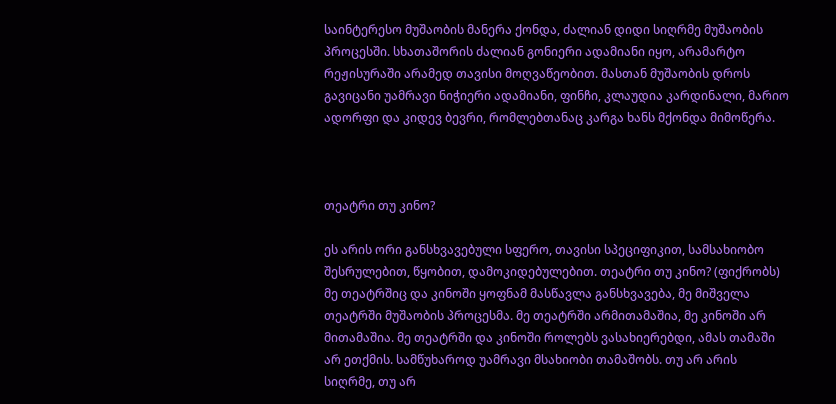საინტერესო მუშაობის მანერა ქონდა, ძალიან დიდი სიღრმე მუშაობის პროცესში. სხათაშორის ძალიან გონიერი ადამიანი იყო, არამარტო რეჟისურაში არამედ თავისი მოღვაწეობით. მასთან მუშაობის დროს გავიცანი უამრავი ნიჭიერი ადამიანი, ფინჩი, კლაუდია კარდინალი, მარიო ადორფი და კიდევ ბევრი, რომლებთანაც კარგა ხანს მქონდა მიმოწერა.



თეატრი თუ კინო?

ეს არის ორი განსხვავებული სფერო, თავისი სპეციფიკით, სამსახიობო შესრულებით, წყობით, დამოკიდებულებით. თეატრი თუ კინო? (ფიქრობს) მე თეატრშიც და კინოში ყოფნამ მასწავლა განსხვავება, მე მიშველა თეატრში მუშაობის პროცესმა. მე თეატრში არმითამაშია, მე კინოში არ მითამაშია. მე თეატრში და კინოში როლებს ვასახიერებდი, ამას თამაში არ ეთქმის. სამწუხაროდ უამრავი მსახიობი თამაშობს. თუ არ არის სიღრმე, თუ არ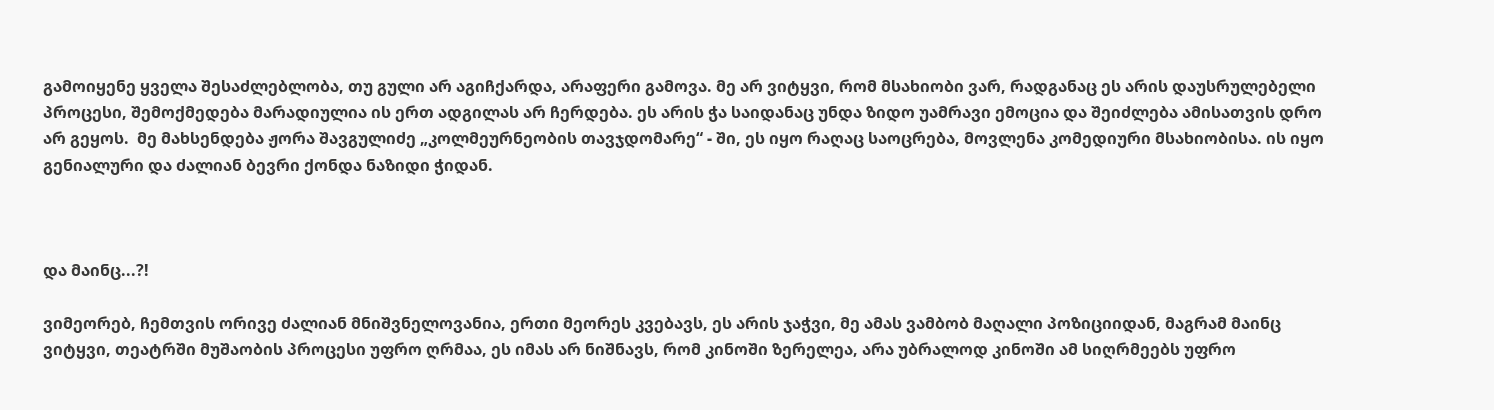გამოიყენე ყველა შესაძლებლობა, თუ გული არ აგიჩქარდა, არაფერი გამოვა. მე არ ვიტყვი, რომ მსახიობი ვარ, რადგანაც ეს არის დაუსრულებელი პროცესი, შემოქმედება მარადიულია ის ერთ ადგილას არ ჩერდება. ეს არის ჭა საიდანაც უნდა ზიდო უამრავი ემოცია და შეიძლება ამისათვის დრო არ გეყოს.  მე მახსენდება ჟორა შავგულიძე „კოლმეურნეობის თავჯდომარე“ - ში, ეს იყო რაღაც საოცრება, მოვლენა კომედიური მსახიობისა. ის იყო გენიალური და ძალიან ბევრი ქონდა ნაზიდი ჭიდან.



და მაინც...?!

ვიმეორებ, ჩემთვის ორივე ძალიან მნიშვნელოვანია, ერთი მეორეს კვებავს, ეს არის ჯაჭვი, მე ამას ვამბობ მაღალი პოზიციიდან, მაგრამ მაინც ვიტყვი, თეატრში მუშაობის პროცესი უფრო ღრმაა, ეს იმას არ ნიშნავს, რომ კინოში ზერელეა, არა უბრალოდ კინოში ამ სიღრმეებს უფრო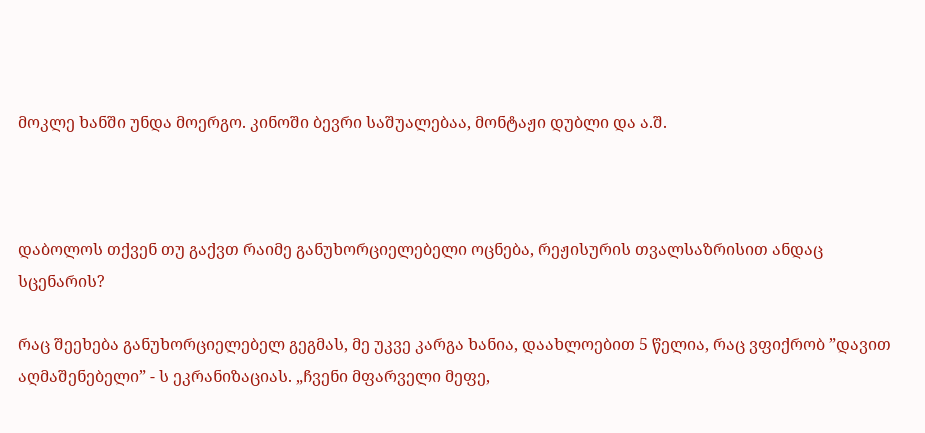მოკლე ხანში უნდა მოერგო. კინოში ბევრი საშუალებაა, მონტაჟი დუბლი და ა.შ.



დაბოლოს თქვენ თუ გაქვთ რაიმე განუხორციელებელი ოცნება, რეჟისურის თვალსაზრისით ანდაც სცენარის?

რაც შეეხება განუხორციელებელ გეგმას, მე უკვე კარგა ხანია, დაახლოებით 5 წელია, რაც ვფიქრობ ”დავით აღმაშენებელი” - ს ეკრანიზაციას. „ჩვენი მფარველი მეფე,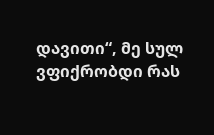დავითი“, მე სულ ვფიქრობდი რას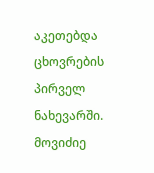აკეთებდა ცხოვრების პირველ ნახევარში. მოვიძიე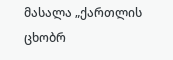მასალა „ქართლის ცხობრ